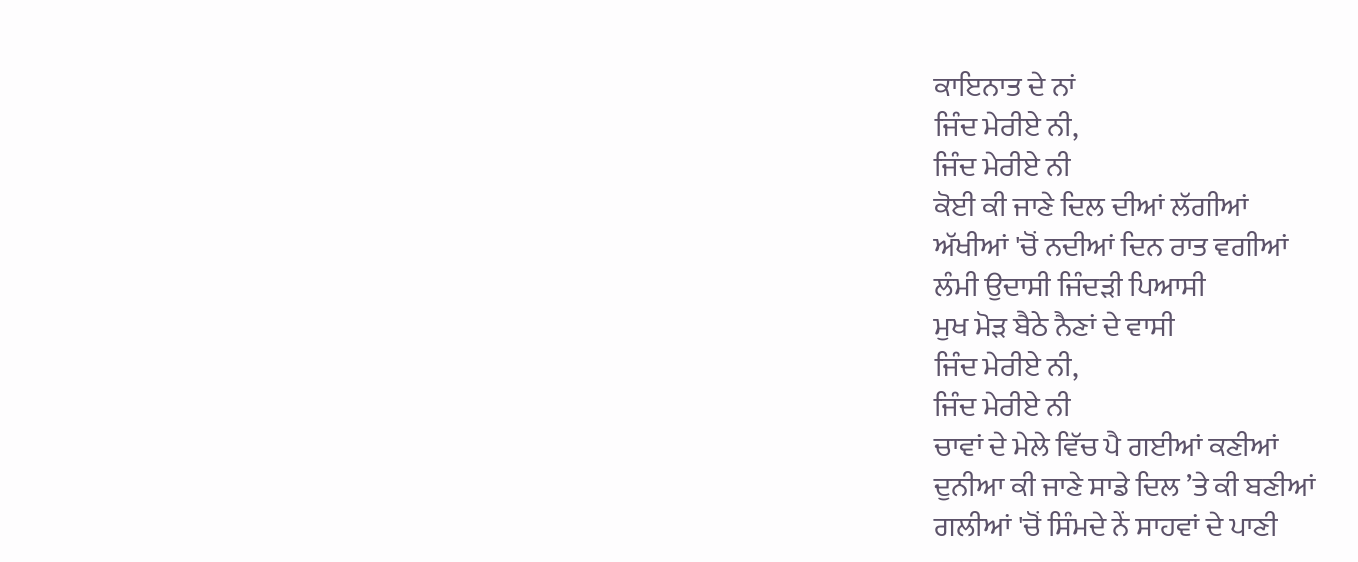ਕਾਇਨਾਤ ਦੇ ਨਾਂ
ਜਿੰਦ ਮੇਰੀਏ ਨੀ,
ਜਿੰਦ ਮੇਰੀਏ ਨੀ
ਕੋਈ ਕੀ ਜਾਣੇ ਦਿਲ ਦੀਆਂ ਲੱਗੀਆਂ
ਅੱਖੀਆਂ 'ਚੋਂ ਨਦੀਆਂ ਦਿਨ ਰਾਤ ਵਗੀਆਂ
ਲੰਮੀ ਉਦਾਸੀ ਜਿੰਦੜੀ ਪਿਆਸੀ
ਮੁਖ ਮੋੜ ਬੈਠੇ ਨੈਣਾਂ ਦੇ ਵਾਸੀ
ਜਿੰਦ ਮੇਰੀਏ ਨੀ,
ਜਿੰਦ ਮੇਰੀਏ ਨੀ
ਚਾਵਾਂ ਦੇ ਮੇਲੇ ਵਿੱਚ ਪੈ ਗਈਆਂ ਕਣੀਆਂ
ਦੁਨੀਆ ਕੀ ਜਾਣੇ ਸਾਡੇ ਦਿਲ ’ਤੇ ਕੀ ਬਣੀਆਂ
ਗਲੀਆਂ 'ਚੋਂ ਸਿੰਮਦੇ ਨੇਂ ਸਾਹਵਾਂ ਦੇ ਪਾਣੀ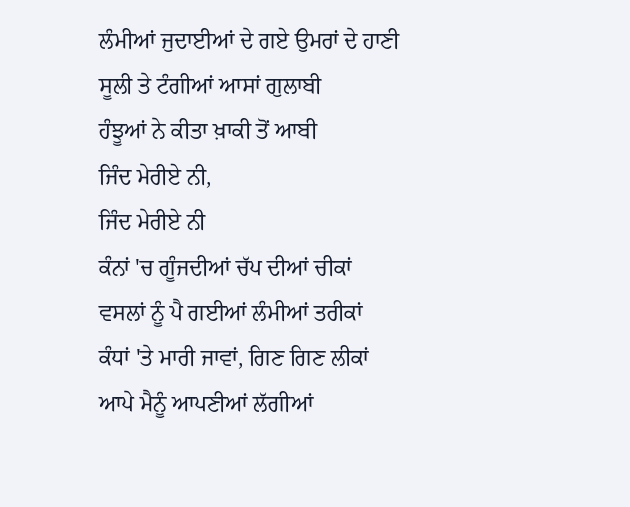ਲੰਮੀਆਂ ਜੁਦਾਈਆਂ ਦੇ ਗਏ ਉਮਰਾਂ ਦੇ ਹਾਣੀ
ਸੂਲੀ ਤੇ ਟੰਗੀਆਂ ਆਸਾਂ ਗੁਲਾਬੀ
ਹੰਝੂਆਂ ਨੇ ਕੀਤਾ ਖ਼ਾਕੀ ਤੋਂ ਆਬੀ
ਜਿੰਦ ਮੇਰੀਏ ਨੀ,
ਜਿੰਦ ਮੇਰੀਏ ਨੀ
ਕੰਨਾਂ 'ਚ ਗੂੰਜਦੀਆਂ ਚੱਪ ਦੀਆਂ ਚੀਕਾਂ
ਵਸਲਾਂ ਨੂੰ ਪੈ ਗਈਆਂ ਲੰਮੀਆਂ ਤਰੀਕਾਂ
ਕੰਧਾਂ 'ਤੇ ਮਾਰੀ ਜਾਵਾਂ, ਗਿਣ ਗਿਣ ਲੀਕਾਂ
ਆਪੇ ਮੈਨੂੰ ਆਪਣੀਆਂ ਲੱਗੀਆਂ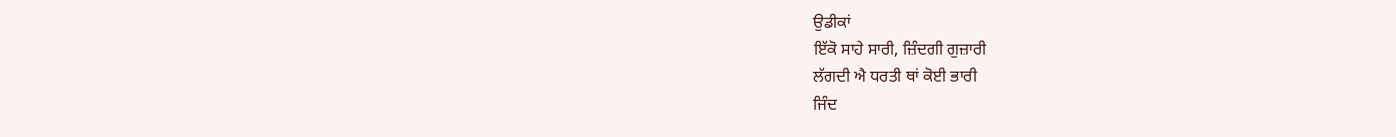ਉਡੀਕਾਂ
ਇੱਕੋ ਸਾਹੇ ਸਾਰੀ, ਜ਼ਿੰਦਗੀ ਗੁਜ਼ਾਰੀ
ਲੱਗਦੀ ਐ ਧਰਤੀ ਥਾਂ ਕੋਈ ਭਾਰੀ
ਜਿੰਦ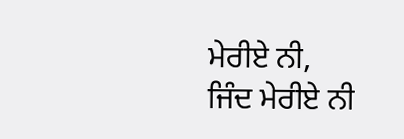ਮੇਰੀਏ ਨੀ,
ਜਿੰਦ ਮੇਰੀਏ ਨੀ